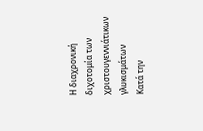Η διαχρονική διχοτομία των χριστουγεννιάτικων γλυκισμάτων
Κατά την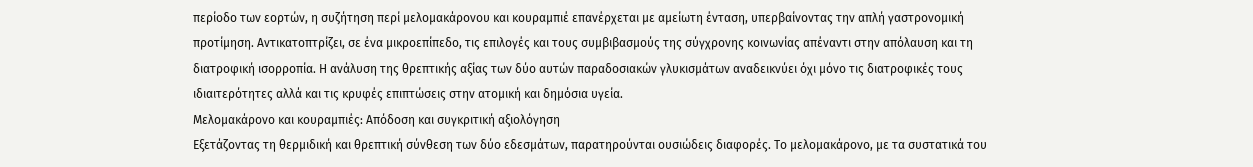περίοδο των εορτών, η συζήτηση περί μελομακάρονου και κουραμπιέ επανέρχεται με αμείωτη ένταση, υπερβαίνοντας την απλή γαστρονομική προτίμηση. Αντικατοπτρίζει, σε ένα μικροεπίπεδο, τις επιλογές και τους συμβιβασμούς της σύγχρονης κοινωνίας απέναντι στην απόλαυση και τη διατροφική ισορροπία. Η ανάλυση της θρεπτικής αξίας των δύο αυτών παραδοσιακών γλυκισμάτων αναδεικνύει όχι μόνο τις διατροφικές τους ιδιαιτερότητες αλλά και τις κρυφές επιπτώσεις στην ατομική και δημόσια υγεία.
Μελομακάρονο και κουραμπιές: Απόδοση και συγκριτική αξιολόγηση
Εξετάζοντας τη θερμιδική και θρεπτική σύνθεση των δύο εδεσμάτων, παρατηρούνται ουσιώδεις διαφορές. Το μελομακάρονο, με τα συστατικά του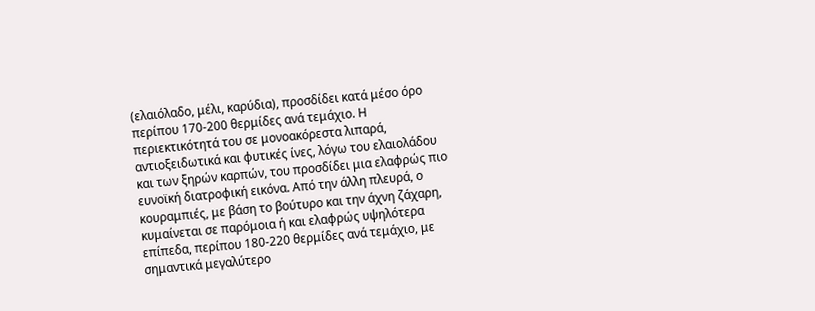(ελαιόλαδο, μέλι, καρύδια), προσδίδει κατά μέσο όρο περίπου 170-200 θερμίδες ανά τεμάχιο. Η περιεκτικότητά του σε μονοακόρεστα λιπαρά, αντιοξειδωτικά και φυτικές ίνες, λόγω του ελαιολάδου και των ξηρών καρπών, του προσδίδει μια ελαφρώς πιο ευνοϊκή διατροφική εικόνα. Από την άλλη πλευρά, ο κουραμπιές, με βάση το βούτυρο και την άχνη ζάχαρη, κυμαίνεται σε παρόμοια ή και ελαφρώς υψηλότερα επίπεδα, περίπου 180-220 θερμίδες ανά τεμάχιο, με σημαντικά μεγαλύτερο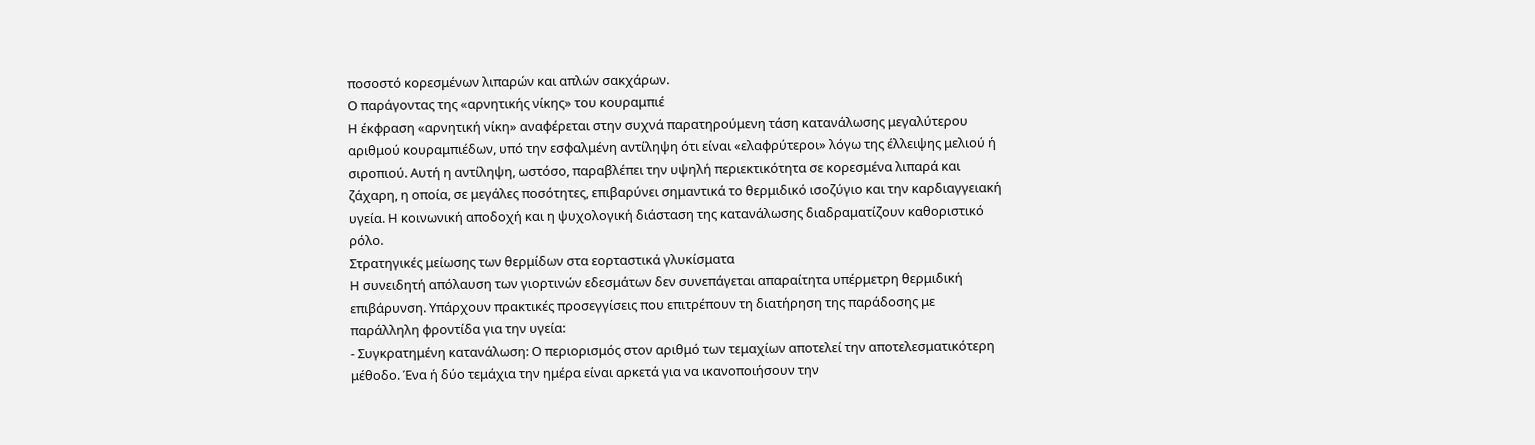ποσοστό κορεσμένων λιπαρών και απλών σακχάρων.
Ο παράγοντας της «αρνητικής νίκης» του κουραμπιέ
Η έκφραση «αρνητική νίκη» αναφέρεται στην συχνά παρατηρούμενη τάση κατανάλωσης μεγαλύτερου αριθμού κουραμπιέδων, υπό την εσφαλμένη αντίληψη ότι είναι «ελαφρύτεροι» λόγω της έλλειψης μελιού ή σιροπιού. Αυτή η αντίληψη, ωστόσο, παραβλέπει την υψηλή περιεκτικότητα σε κορεσμένα λιπαρά και ζάχαρη, η οποία, σε μεγάλες ποσότητες, επιβαρύνει σημαντικά το θερμιδικό ισοζύγιο και την καρδιαγγειακή υγεία. Η κοινωνική αποδοχή και η ψυχολογική διάσταση της κατανάλωσης διαδραματίζουν καθοριστικό ρόλο.
Στρατηγικές μείωσης των θερμίδων στα εορταστικά γλυκίσματα
Η συνειδητή απόλαυση των γιορτινών εδεσμάτων δεν συνεπάγεται απαραίτητα υπέρμετρη θερμιδική επιβάρυνση. Υπάρχουν πρακτικές προσεγγίσεις που επιτρέπουν τη διατήρηση της παράδοσης με παράλληλη φροντίδα για την υγεία:
- Συγκρατημένη κατανάλωση: Ο περιορισμός στον αριθμό των τεμαχίων αποτελεί την αποτελεσματικότερη μέθοδο. Ένα ή δύο τεμάχια την ημέρα είναι αρκετά για να ικανοποιήσουν την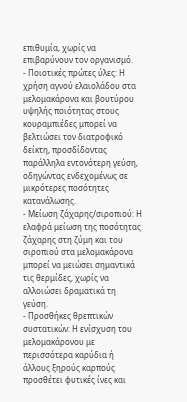επιθυμία, χωρίς να επιβαρύνουν τον οργανισμό.
- Ποιοτικές πρώτες ύλες: Η χρήση αγνού ελαιολάδου στα μελομακάρονα και βουτύρου υψηλής ποιότητας στους κουραμπιέδες μπορεί να βελτιώσει τον διατροφικό δείκτη, προσδίδοντας παράλληλα εντονότερη γεύση, οδηγώντας ενδεχομένως σε μικρότερες ποσότητες κατανάλωσης.
- Μείωση ζάχαρης/σιροπιού: Η ελαφρά μείωση της ποσότητας ζάχαρης στη ζύμη και του σιροπιού στα μελομακάρονα μπορεί να μειώσει σημαντικά τις θερμίδες, χωρίς να αλλοιώσει δραματικά τη γεύση.
- Προσθήκες θρεπτικών συστατικών: Η ενίσχυση του μελομακάρονου με περισσότερα καρύδια ή άλλους ξηρούς καρπούς προσθέτει φυτικές ίνες και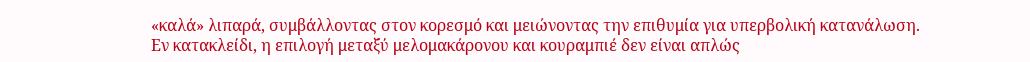«καλά» λιπαρά, συμβάλλοντας στον κορεσμό και μειώνοντας την επιθυμία για υπερβολική κατανάλωση.
Εν κατακλείδι, η επιλογή μεταξύ μελομακάρονου και κουραμπιέ δεν είναι απλώς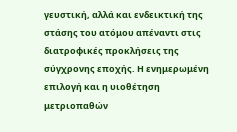γευστική, αλλά και ενδεικτική της στάσης του ατόμου απέναντι στις διατροφικές προκλήσεις της σύγχρονης εποχής. Η ενημερωμένη επιλογή και η υιοθέτηση μετριοπαθών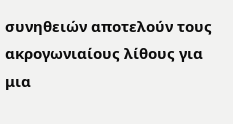συνηθειών αποτελούν τους ακρογωνιαίους λίθους για μια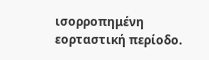ισορροπημένη εορταστική περίοδο.